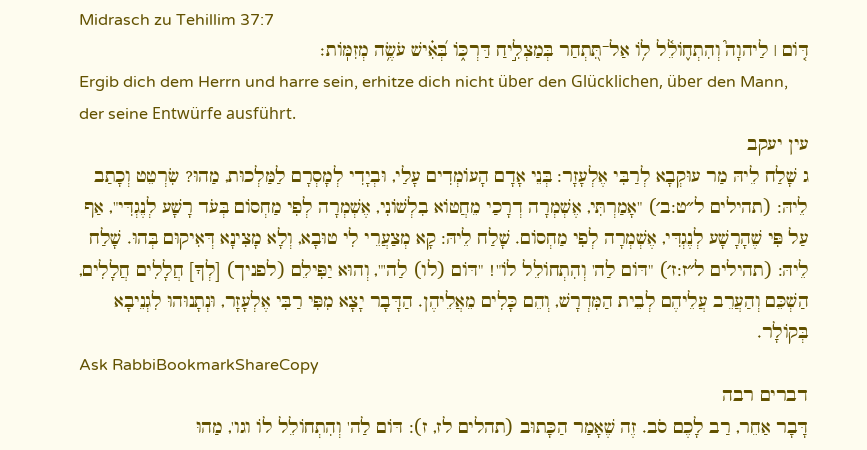Midrasch zu Tehillim 37:7
דּ֤וֹם ׀ לַיהוָה֮ וְהִתְח֪וֹלֵ֫ל ל֥וֹ אַל־תִּ֭תְחַר בְּמַצְלִ֣יחַ דַּרְכּ֑וֹ בְּ֝אִ֗ישׁ עֹשֶׂ֥ה מְזִמּֽוֹת׃
Ergib dich dem Herrn und harre sein, erhitze dich nicht über den Glücklichen, über den Mann, der seine Entwürfe ausführt.
עין יעקב
ג שָׁלַח לֵיהּ מַר עוּקְבָא לְרַבִּי אֶלְעָזָר: בְּנֵי אָדָם הָעוֹמְדִים עָלַי, וּבְיָדִי לְמָסְרָם לַמַּלְכוּת, מַהוּ? שִׂרְטֵט וְכָתַב לֵיהּ: (תהילים ל״ט:ב׳) "אָמַרְתִּי, אֶשְׁמְרָה דְרָכַי מֵחֲטוֹא בִלְשׁוֹנִי, אֶשְׁמְרָה לְפִי מַחְסוֹם בְּעֹד רָשָׁע לְנֶגְדִּי", אַף עַל פִּי שֶׁהָרָשָׁע לְנֶגְדִּי, אֶשְׁמְרָה לְפִי מַחְסוֹם. שָׁלַח לֵיהּ: קָא מְצַעֲרֵי לִי טוּבָא, וְלָא מָצִינָא דְּאִיקוּם בְּהוּ. שָׁלַח לֵיהּ: (תהילים ל״ז:ז׳) "דּוֹם לַה' וְהִתְחוֹלֵל לוֹ"! "דּוֹם (לו) לַה'", וְהוּא יַפִּילֵם (לפניך) [לְךָ] חֲלָלִים חֲלָלִים, הַשְׁכֵּם וְהַעֲרֵב עֲלֵיהֶם לְבֵית הַמִּדְרָשׁ, וְהֵם כָּלִים מֵאֲלֵיהֶן. הַדָּבָר יָצָא מִפִּי רַבִּי אֶלְעָזָר, וּנְתָנוּהוּ לִגְנֵיבָא בְּקוֹלָר.
Ask RabbiBookmarkShareCopy
דברים רבה
דָּבָר אַחֵר, רַב לָכֶם סֹב. זֶה שֶׁאָמַר הַכָּתוּב (תהלים לז, ז): דּוֹם לַה' וְהִתְחוֹלֵל לוֹ וגו', מַהוּ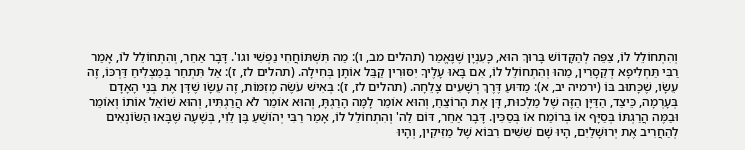וְהִתְחוֹלֵל לוֹ, צַפֵּה לְהַקָּדוֹשׁ בָּרוּךְ הוּא, כָּעִנְיָן שֶׁנֶּאֱמַר (תהלים מב, ו): מַה תִּשְׁתּוֹחֲחִי נַפְשִׁי וגו'. דָּבָר אַחֵר, וְהִתְחוֹלֵל לוֹ, אָמַר רַבִּי תַּחְלִיפָא דְקֵסָרִין, מַהוּ וְהִתְחוֹלֵל לוֹ, אִם בָּאוּ עָלֶיךָ יִסּוּרִין קַבֵּל אוֹתָן בְּחִילָה. (תהלים לז, ז): אַל תִּתְחַר בְּמַצְלִיחַ דַּרְכּוֹ, זֶה עֵשָׂו, שֶׁכָּתוּב בּוֹ (ירמיה יב, א): מַדּוּעַ דֶּרֶךְ רְשָׁעִים צָלֵחָה. (תהלים לז, ז): בְּאִישׁ עֹשֶׂה מְזִמּוֹת, זֶה עֵשָׂו שֶׁדָּן אֶת בְּנֵי הָאָדָם בְּעָרְמָה, כֵּיצַד, הַדַּיָּן הַזֶּה שֶׁל מַלְכוּת, דָּן אֶת הָרוֹצֵחַ, וְהוּא אוֹמֵר לָמָּה הָרַגְתָּ, וְהוּא אוֹמֵר לֹא הֲרַגְתִּיו, וְהוּא שׁוֹאֵל אוֹתוֹ וְאוֹמֵר וּבַמֶּה הֲרַגְתּוֹ בְּסַיָּף אוֹ בְּרוֹמַח אוֹ בְּסַכִּין. דָּבָר אַחֵר, דּוֹם לַה' וְהִתְחוֹלֵל לוֹ, אָמַר רַבִּי יְהוֹשֻׁעַ בֶּן לֵוִי, בְּשָׁעָה שֶׁבָּאוּ הַשֹּׂוֹנְאִים לְהַחֲרִיב אֶת יְרוּשָׁלַיִם, הָיוּ שָׁם שִׁשִּׁים רִבּוֹא שֶׁל מַזִּיקִין, וְהָיוּ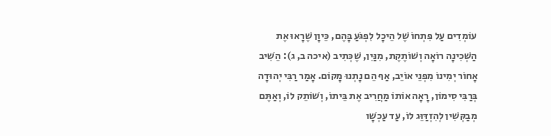עוֹמְדִים עַל פִּתְחוֹ שֶׁל הֵיכָל לִפְגֹּעַ בָּהֶם, כֵּיוָן שֶׁרָאוּ אֶת הַשְּׁכִינָה רוֹאָה וְשׁוֹתֶקֶת, מִנַּיִן, שֶׁכְּתִיב (איכה ב, ג): הֵשִׁיב אָחוֹר יְמִינוֹ מִפְנֵי אוֹיֵב, אַף הֵם נָתְנוּ מָקוֹם. אָמַר רַבִּי יְהוּדָה בְּרַבִּי סִימוֹן, רָאָה אוֹתוֹ מַחֲרִיב אֶת בֵּיתוֹ, וְשׁוֹתֵק לוֹ, וְאַתֶּם מְבַקְּשִׁין לְהִזְדַּוֵּג לוֹ, עַד עַכְשָׁו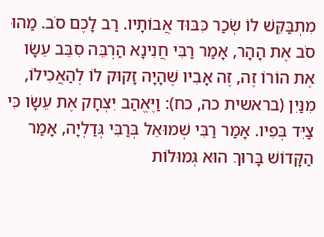מִתְבַּקֵּשׁ לוֹ שְׂכַר כִּבּוּד אֲבוֹתָיו. רַב לָכֶם סֹב. מַהוּ סֹב אֶת הָהָר, אָמַר רַבִּי חֲנִינָא הַרְבֵּה סִבֵּב עֵשָׂו אֶת הוֹרוֹ זֶה, זֶה אָבִיו שֶׁהָיָה זָקוּק לוֹ לְהַאֲכִילוֹ, מִנַּיִן (בראשית כה, כח): וַיֶּאֱהַב יִצְחָק אֶת עֵשָׂו כִּי צַיִּד בְּפִיו. אָמַר רַבִּי שְׁמוּאֵל בְּרַבִּי גְּדַלְיָה, אָמַר הַקָּדוֹשׁ בָּרוּךְ הוּא גְּמוּלוֹת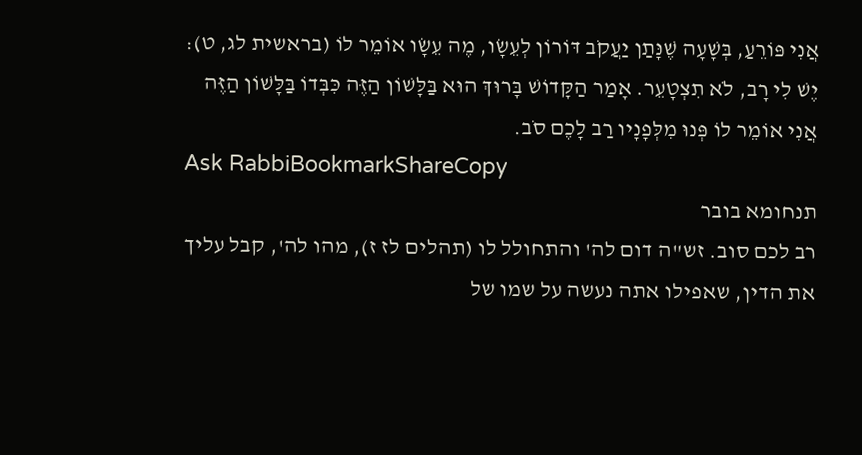אֲנִי פּוֹרֵעַ, בְּשָׁעָה שֶׁנָּתַן יַעֲקֹב דּוֹרוֹן לְעֵשָׂו, מֶה עֵשָׂו אוֹמֵר לוֹ (בראשית לג, ט): יֶשׁ לִי רָב, לֹא תִצְטָעֵר. אָמַר הַקָּדוֹשׁ בָּרוּךְ הוּא בַּלָּשׁוֹן הַזֶּה כִּבְּדוֹ בַּלָּשׁוֹן הַזֶּה אֲנִי אוֹמֵר לוֹ פְּנוּ מִלְּפָנָיו רַב לָכֶם סֹב.
Ask RabbiBookmarkShareCopy
תנחומא בובר
רב לכם סוב. זש"ה דום לה' והתחולל לו (תהלים לז ז), מהו לה', קבל עליך את הדין, שאפילו אתה נעשה על שמו של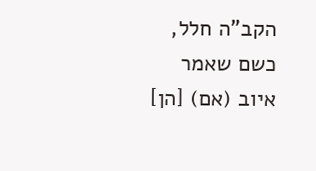הקב"ה חלל, כשם שאמר איוב (אם) [הן]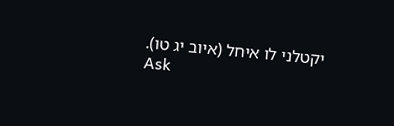יקטלני לו איחל (איוב יג טו).
Ask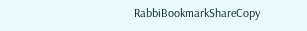RabbiBookmarkShareCopy